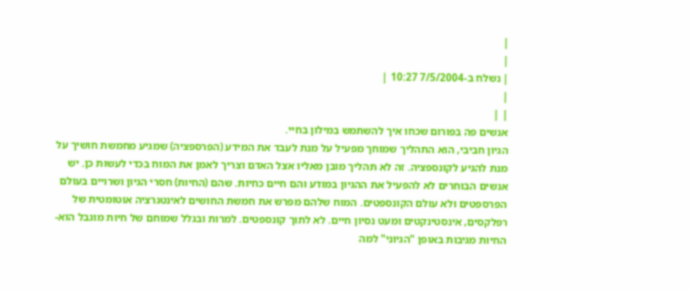|
|
| נשלח ב-7/5/2004 10:27 |
|
| |
אנשים פה בפורום שכחו איך להשתמש במילון בחיי.
הגיון חביבי, הוא התהליך שמוחך מפעיל על מנת לעבד את המידע (הפרספציה) שמגיע מחמשת חושיך על מנת להגיע לקונספציה. זה לא תהליך מובן מאליו אצל האדם וצריך לאמן את המוח בכדי לעשות כן. יש אנשים הבוחרים לא להפעיל את ההגיון במודע והם חיים כחיות. שהם (החיות) חסרי הגיון ושרויים בעולם הפרספטים ולא עולם הקונספטים. המוח שלהם מפרש את חמשת החושים לאינטגרציה אוטומטית של רפלקסים, אינסטינקטים ומעט נסיון חיים. לא לתוך קונספטים. למרות ובגלל שמוחם של חיות מוגבל הוא- החיות מגיבות באופן "הגיוני" למה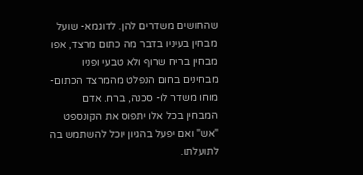שהחושים משדרים להן. לדוגמא- שועל מבחין בעיניו בדבר מה כתום מרצד, אפו מבחין בריח שרוף ולא טבעי ופניו מבחינים בחום הנפלט מהמרצד הכתום- מוחו משדר לו- סכנה, ברח. אדם המבחין בכל אלו יתפוס את הקונספט "אש" ואם יפעל בהגיון יוכל להשתמש בה לתועלתו.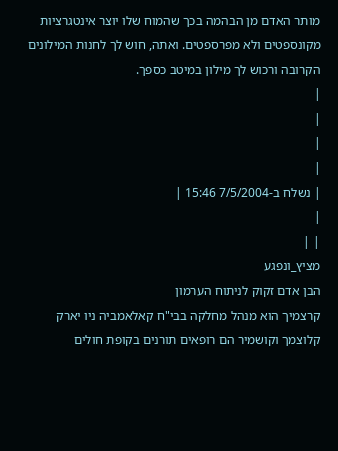מותר האדם מן הבהמה בכך שהמוח שלו יוצר אינטגרציות מקונספטים ולא מפרספטים. ואתה, חוש לך לחנות המילונים הקרובה ורכוש לך מילון במיטב כספך.
|
|
|
|
| נשלח ב-7/5/2004 15:46 |
|
| |
מציץ_ונפגע
הבן אדם זקוק לניתוח הערמון
קרצמיך הוא מנהל מחלקה בבי"ח קאלאמביה ניו יארק
קלוצמך וקושמיר הם רופאים תורנים בקופת חולים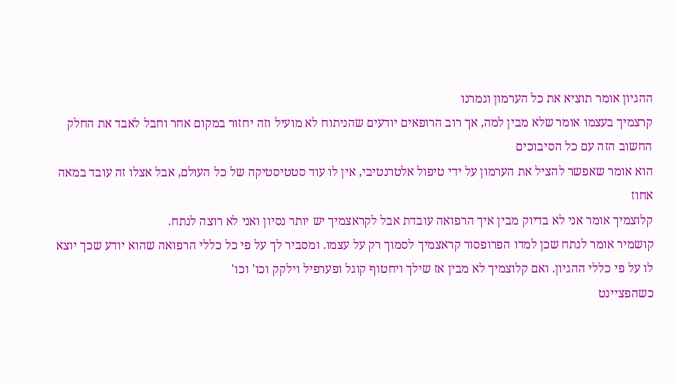ההגיון אומר תוציא את כל הערמון וגמרנו
קרצמיך בעצמו אומר שלא מבין למה, אך רוב הרופאים יודעים שהניתוח לא מועיל וזה יחזור במקום אחר וחבל לאבד את החלק החשוב הזה עם כל הסיבוכים
הוא אומר שאפשר להציל את הערמון על ידי טיפול אלטרנטיבי, אין לו עוד סטטיסטיקה של כל העולם, אבל אצלו זה עובד במאה אחוז
קלוצמיך אומר אני לא בדיוק מבין איך הרפואה עובדת אבל לקראצמיך יש יותר נסיון ואני לא רוצה לנתח.
קושמיר אומר לנתח שכן למדו הפרופסור קראצמיך לסמוך רק על עצמו. ומסביר לך על פי כל כללי הרפואה שהוא יודע שכך יוצא לו על פי כללי ההגיון. ואם קלוצמיך לא מבין אז שילך ויחטוף קוגל ופערפיל וילקק וכו' וכו'
כשהפציינט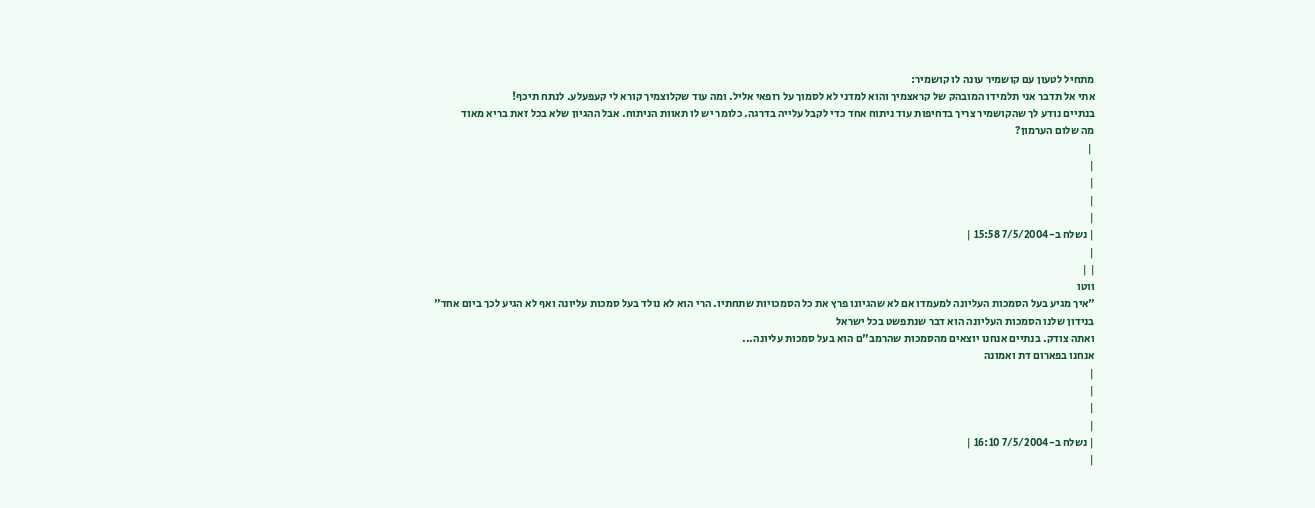מתחיל לטעון עם קושמיר עונה לו קושמיר:
אתי אל תדבר אני תלמידו המובהק של קראצמיך והוא למדני לא לסמוך על רופאי אליל. ומה עוד שקלוצמיך קורא לי קעפעלע. לנתח תיכף!
בנתיים נודע לך שהקושמיר צריך בדחיפות עוד ניתוח אחד כדי לקבל עלייה בדרגה. כלומר יש לו תאוות הניתוח. אבל ההגיון שלא בכל זאת בריא מאוד
מה שלום הערמון?
 |
|
|
|
|
| נשלח ב-7/5/2004 15:58 |
|
| |
ווטו
"איך מגיע בעל הסמכות העליונה למעמדו אם לא שהגיונו פרץ את כל הסמכויות שתחתיו. הרי הוא לא נולד בעל סמכות עליונה ואף לא הגיע לכך ביום אחד"
בנידון שלנו הסמכות העליונה הוא דבר שנתפשט בכל ישראל
ואתה צודק. בנתיים אנחנו יוצאים מהסמכות שהרמב"ם הוא בעל סמכות עליונה...
אנחנו בפארום דת ואמונה
|
|
|
|
| נשלח ב-7/5/2004 16:10 |
|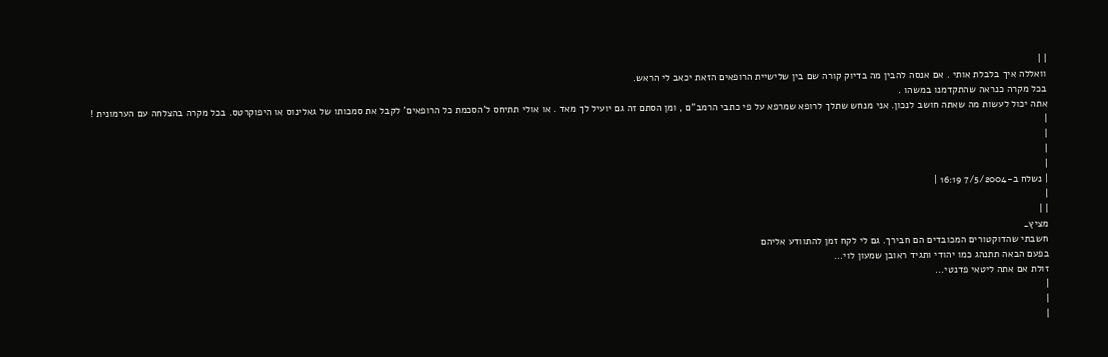| |
וואללה איך בלבלת אותי . אם אנסה להבין מה בדיוק קורה שם בין שלישיית הרופאים הזאת יכאב לי הראש.
בכל מקרה כנראה שהתקדמנו במשהו .
אתה יכול לעשות מה שאתה חושב לנכון. אני מנחש שתלך לרופא שמרפא על פי כתבי הרמב"ם , ומן הסתם זה גם יועיל לך מאד . או אולי תתיחס ל'הסכמת כל הרופאים' לקבל את סמכותו של גאלינוס או היפוקרטס. בכל מקרה בהצלחה עם הערמונית !
|
|
|
|
| נשלח ב-7/5/2004 16:19 |
|
| |
מציץ_
חשבתי שהדוקטורים המכובדים הם חבירך. גם לי לקח זמן להתוודע אליהם
בפעם הבאה תתנהג כמו יהודי ותגיד ראובן שמעון לוי...
זולת אם אתה ליטאי פדנטי...
|
|
|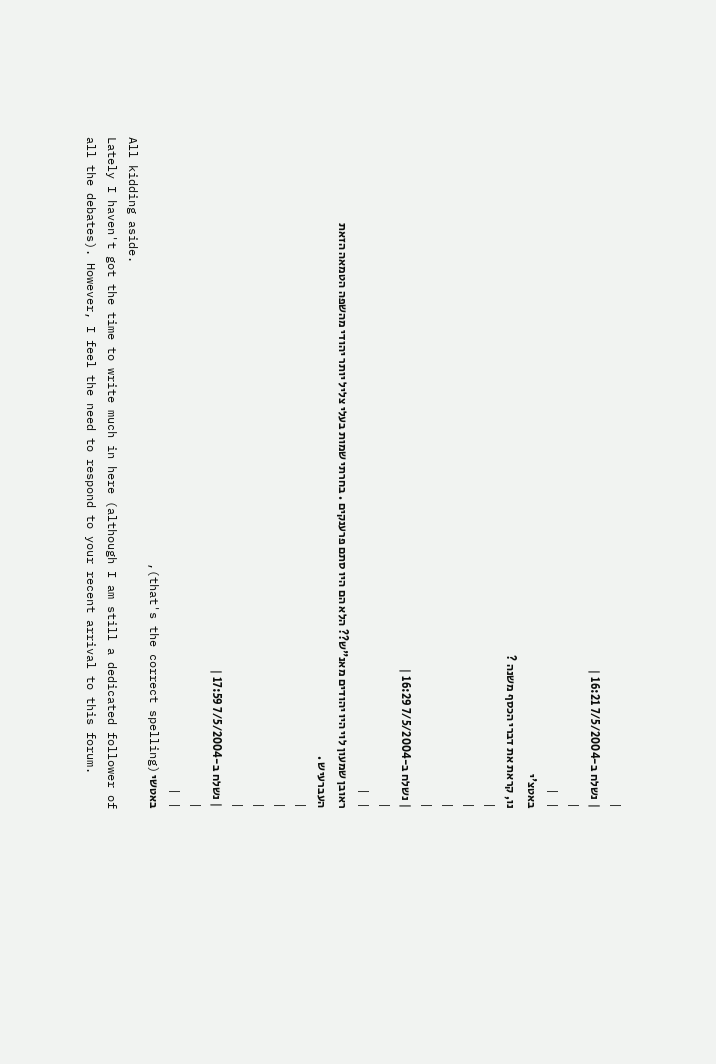|
| נשלח ב-7/5/2004 16:21 |
|
| |
באטצ'י
נו, קראת את דברי הכסף משנה ?
|
|
|
|
| נשלח ב-7/5/2004 16:29 |
|
| |
ראובן שמעון לוי היו יהודים מאנ"ש?? הלא הם היו סתם פרענקים . בחרתי שמות בעלי צליל יותר יהודי מהשפה הטמאה הזאת העברעיש .
|
|
|
|
| נשלח ב-7/5/2004 17:59 |
|
| |
באטשי (that's the correct spelling),
All kidding aside.
Lately I haven't got the time to write much in here (although I am still a dedicated follower of all the debates). However, I feel the need to respond to your recent arrival to this forum.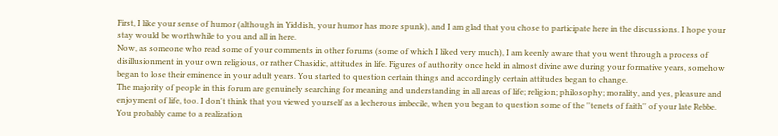First, I like your sense of humor (although in Yiddish, your humor has more spunk), and I am glad that you chose to participate here in the discussions. I hope your stay would be worthwhile to you and all in here.
Now, as someone who read some of your comments in other forums (some of which I liked very much), I am keenly aware that you went through a process of disillusionment in your own religious, or rather Chasidic, attitudes in life. Figures of authority once held in almost divine awe during your formative years, somehow began to lose their eminence in your adult years. You started to question certain things and accordingly certain attitudes began to change.
The majority of people in this forum are genuinely searching for meaning and understanding in all areas of life; religion; philosophy; morality, and yes, pleasure and enjoyment of life, too. I don't think that you viewed yourself as a lecherous imbecile, when you began to question some of the ''tenets of faith'' of your late Rebbe. You probably came to a realization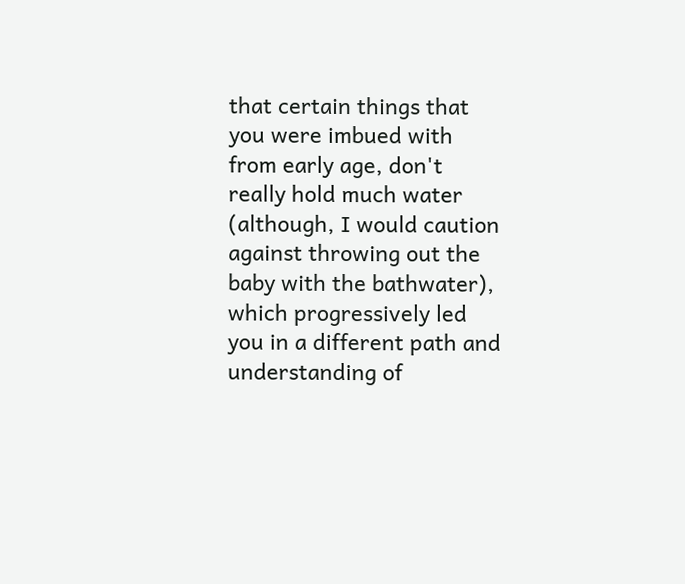that certain things that you were imbued with from early age, don't really hold much water (although, I would caution against throwing out the baby with the bathwater), which progressively led you in a different path and understanding of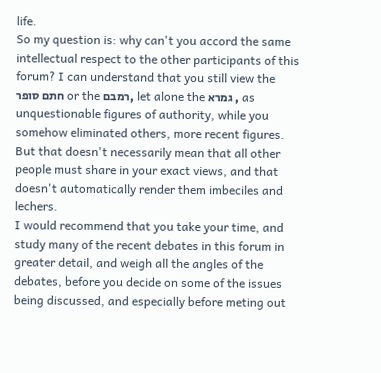life.
So my question is: why can't you accord the same intellectual respect to the other participants of this forum? I can understand that you still view the חתם סופר or the רמבם, let alone the גמרא , as unquestionable figures of authority, while you somehow eliminated others, more recent figures. But that doesn't necessarily mean that all other people must share in your exact views, and that doesn't automatically render them imbeciles and lechers.
I would recommend that you take your time, and study many of the recent debates in this forum in greater detail, and weigh all the angles of the debates, before you decide on some of the issues being discussed, and especially before meting out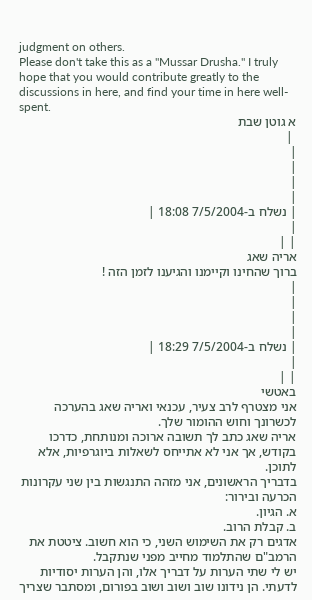judgment on others.
Please don't take this as a ''Mussar Drusha.'' I truly hope that you would contribute greatly to the discussions in here, and find your time in here well-spent.
א גוטן שבת
 |
|
|
|
|
| נשלח ב-7/5/2004 18:08 |
|
| |
אריה שאג
ברוך שהחינו וקיימנו והגיענו לזמן הזה !
|
|
|
|
| נשלח ב-7/5/2004 18:29 |
|
| |
באטשי
אני מצטרף לרב צעיר, עכנאי ואריה שאג בהערכה לכשרונך וחוש ההומור שלך.
אריה שאג כתב לך תשובה ארוכה ומנותחת, כדרכו בקודש, אך אני לא אתייחס לשאלות ביוגרפיות, אלא לתוכן.
בדבריך הראשונים, אני מזהה התנגשות בין שני עקרונות הכרעה ובירור:
א. הגיון.
ב. קבלת הרוב.
אדגים רק את השימוש השני, כי הוא חשוב. ציטטת את הרמב"ם שהתלמוד מחייב מפני שנתקבל.
יש לי שתי הערות על דבריך אלו, והן הערות יסודיות לדעתי. הן נידונו שוב ושוב ושוב בפורום, ומסתבר שצריך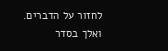לחזור על הדברים.
ואלך בסדר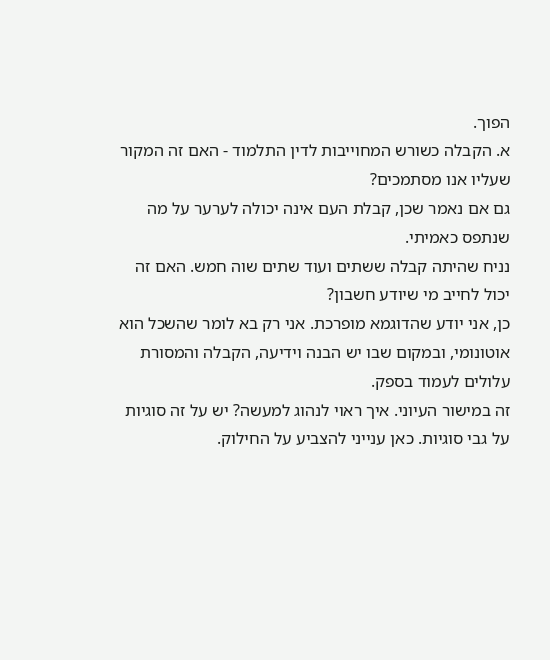הפוך.
א. הקבלה כשורש המחוייבות לדין התלמוד - האם זה המקור שעליו אנו מסתמכים?
גם אם נאמר שכן, קבלת העם אינה יכולה לערער על מה שנתפס כאמיתי.
נניח שהיתה קבלה ששתים ועוד שתים שוה חמש. האם זה יכול לחייב מי שיודע חשבון?
כן, אני יודע שהדוגמא מופרכת. אני רק בא לומר שהשכל הוא אוטונומי, ובמקום שבו יש הבנה וידיעה, הקבלה והמסורת עלולים לעמוד בספק.
זה במישור העיוני. איך ראוי לנהוג למעשה? יש על זה סוגיות על גבי סוגיות. כאן ענייני להצביע על החילוק.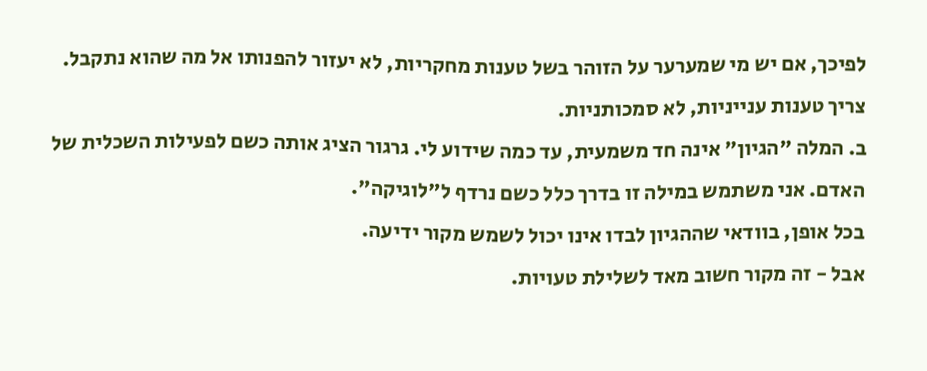לפיכך, אם יש מי שמערער על הזוהר בשל טענות מחקריות, לא יעזור להפנותו אל מה שהוא נתקבל. צריך טענות ענייניות, לא סמכותניות.
ב. המלה "הגיון" אינה חד משמעית, עד כמה שידוע לי. גרגור הציג אותה כשם לפעילות השכלית של האדם. אני משתמש במילה זו בדרך כלל כשם נרדף ל"לוגיקה".
בכל אופן, בוודאי שההגיון לבדו אינו יכול לשמש מקור ידיעה.
אבל - זה מקור חשוב מאד לשלילת טעויות.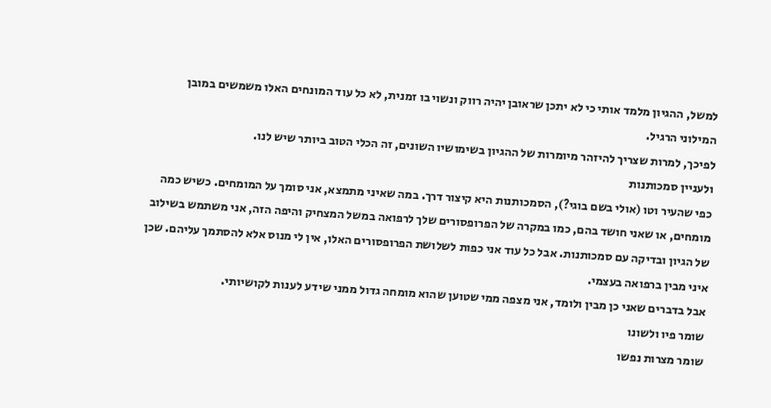למשל, ההגיון מלמד אותי כי לא יתכן שראובן יהיה רווק ונשוי בו זמנית, לא כל עוד המונחים האלו משמשים במובן המילוני הרגיל.
לפיכך, למרות שצריך להיזהר מיומרות של ההגיון בשימושיו השונים, זה הכלי הטוב ביותר שיש לנו.
ולעניין סמכותנות
כפי שהעיר וטו (אולי בשם בוגי?), הסמכותנות היא קיצור דרך. במה שאיני מתמצא, אני סומך על המומחים. כשיש כמה מומחים, או שאני חושד בהם, כמו במקרה של הפרופסורים שלך לרפואה במשל המצחיק והיפה הזה, אני משתמש בשילוב של הגיון ובדיקה עם סמכותנות. אבל כל עוד אני כפות לשלושת הפרופסורים האלו, אין לי מנוס אלא להסתמך עליהם. שכן איני מבין ברפואה בעצמי.
אבל בדברים שאני כן מבין ולומד, אני מצפה ממי שטוען שהוא מומחה גדול ממני שידע לענות לקושיותי.
שומר פיו ולשונו
שומר מצרות נפשו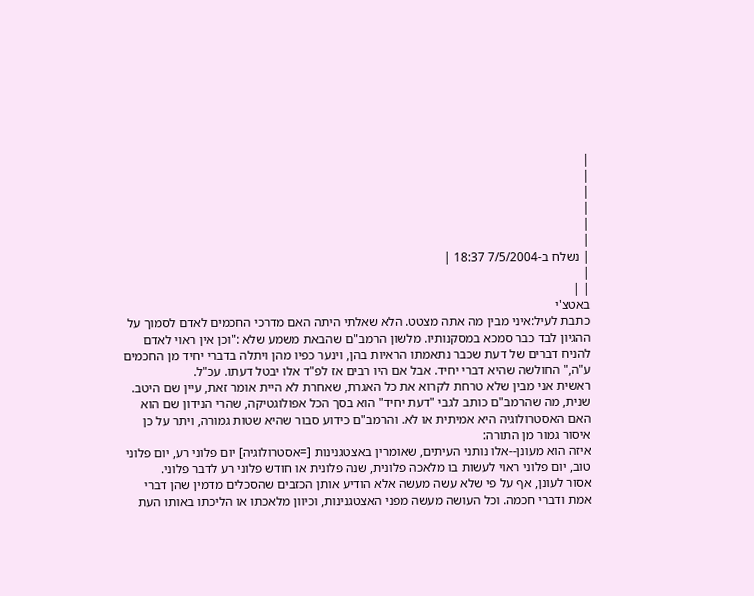|
|
|
|
|
|
| נשלח ב-7/5/2004 18:37 |
|
| |
באטצ'י
כתבת לעיל:איני מבין מה אתה מצטט. הלא שאלתי היתה האם מדרכי החכמים לאדם לסמוך על ההגיון לבד כבר סמכא במסקנותיו. מלשון הרמב"ם שהבאת משמע שלא :"וכן אין ראוי לאדם להניח דברים של דעת שכבר נתאמתו הראיות בהן, וינער כפיו מהן ויתלה בדברי יחיד מן החכמים ע"ה," החולשה שהיא דברי יחיד. אבל אם היו רבים אז לפ"ד אלו יבטל דעתו. עכ"ל.
ראשית אני מבין שלא טרחת לקרוא את כל האגרת, שאחרת לא היית אומר זאת, עיין שם היטב.
שנית, מה שהרמב"ם כותב לגבי "דעת יחיד" הוא בסך הכל אפולוגטיקה, שהרי הנידון שם הוא האם האסטרולוגיה היא אמיתית או לא. והרמב"ם כידוע סבור שהיא שטות גמורה, ויתר על כן איסור גמור מן התורה:
איזה הוא מעונן--אלו נותני העיתים, שאומרין באצטגנינות [=אסטרולוגיה] יום פלוני רע, יום פלוני טוב, יום פלוני ראוי לעשות בו מלאכה פלונית, שנה פלונית או חודש פלוני רע לדבר פלוני.
אסור לעונן, אף על פי שלא עשה מעשה אלא הודיע אותן הכזבים שהסכלים מדמין שהן דברי אמת ודברי חכמה. וכל העושה מעשה מפני האצטגנינות, וכיוון מלאכתו או הליכתו באותו העת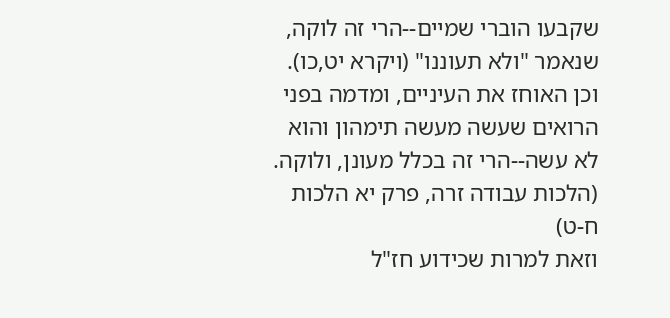שקבעו הוברי שמיים--הרי זה לוקה, שנאמר "ולא תעוננו" (ויקרא יט,כו). וכן האוחז את העיניים, ומדמה בפני הרואים שעשה מעשה תימהון והוא לא עשה--הרי זה בכלל מעונן, ולוקה. (הלכות עבודה זרה, פרק יא הלכות ח-ט)
וזאת למרות שכידוע חז"ל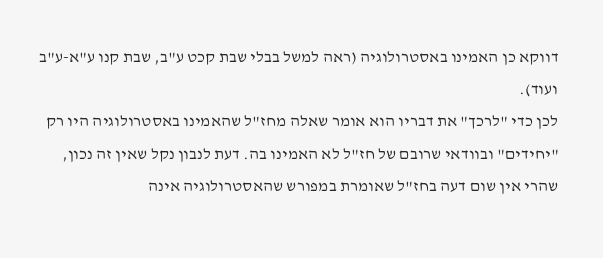דווקא כן האמינו באסטרולוגיה (ראה למשל בבלי שבת קכט ע"ב, שבת קנו ע"א-ע"ב ועוד).
לכן כדי "לרכך" את דבריו הוא אומר שאלה מחז"ל שהאמינו באסטרולוגיה היו רק "יחידים" ובוודאי שרובם של חז"ל לא האמינו בה. דעת לנבון נקל שאין זה נכון, שהרי אין שום דעה בחז"ל שאומרת במפורש שהאסטרולוגיה אינה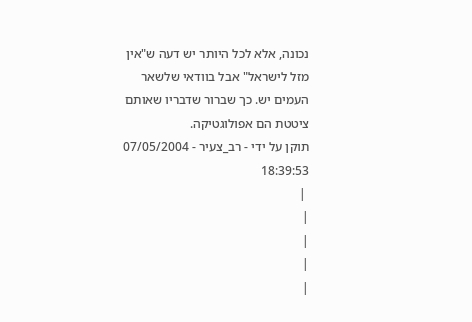נכונה, אלא לכל היותר יש דעה ש"אין מזל לישראל" אבל בוודאי שלשאר העמים יש. כך שברור שדבריו שאותם ציטטת הם אפולוגטיקה.
תוקן על ידי - רב_צעיר - 07/05/2004 18:39:53
 |
|
|
|
|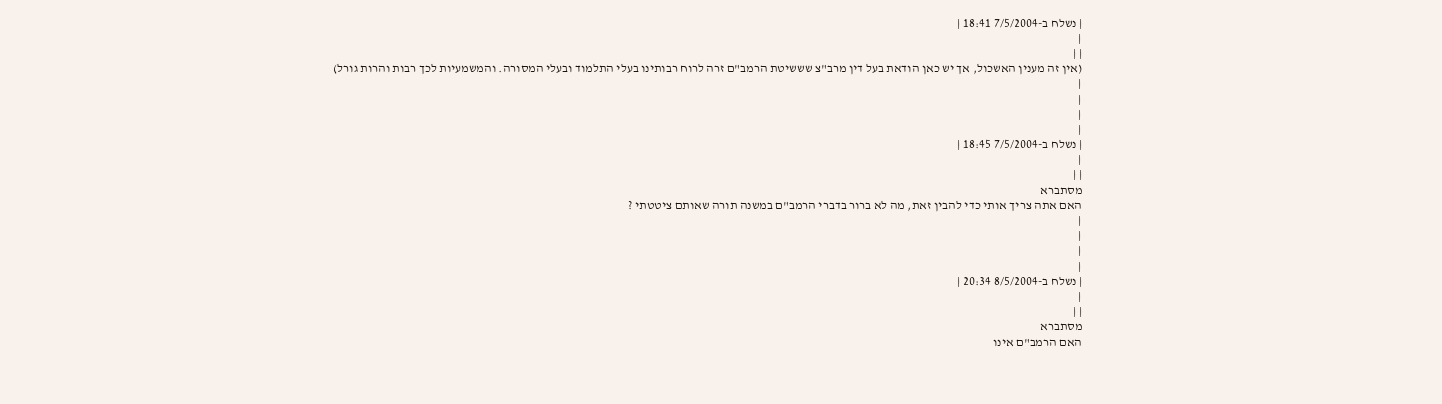| נשלח ב-7/5/2004 18:41 |
|
| |
(אין זה מענין האשכול, אך יש כאן הודאת בעל דין מרב"צ שששיטת הרמב"ם זרה לרוח רבותינו בעלי התלמוד ובעלי המסורה. והמשמעיות לכך רבות והרות גורל)
|
|
|
|
| נשלח ב-7/5/2004 18:45 |
|
| |
מסתברא
האם אתה צריך אותי כדי להבין זאת, מה לא ברור בדברי הרמב"ם במשנה תורה שאותם ציטטתי ?
|
|
|
|
| נשלח ב-8/5/2004 20:34 |
|
| |
מסתברא
האם הרמב"ם אינו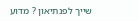שייך לפנתיאון ? מדוע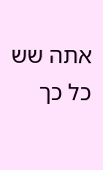אתה שש כל כך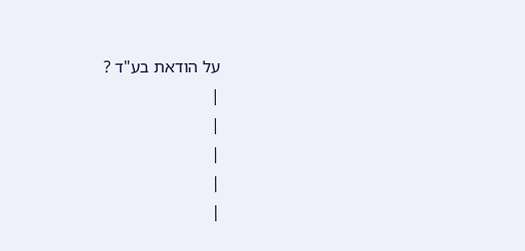על הודאת בע"ד ?
|
|
|
|
|